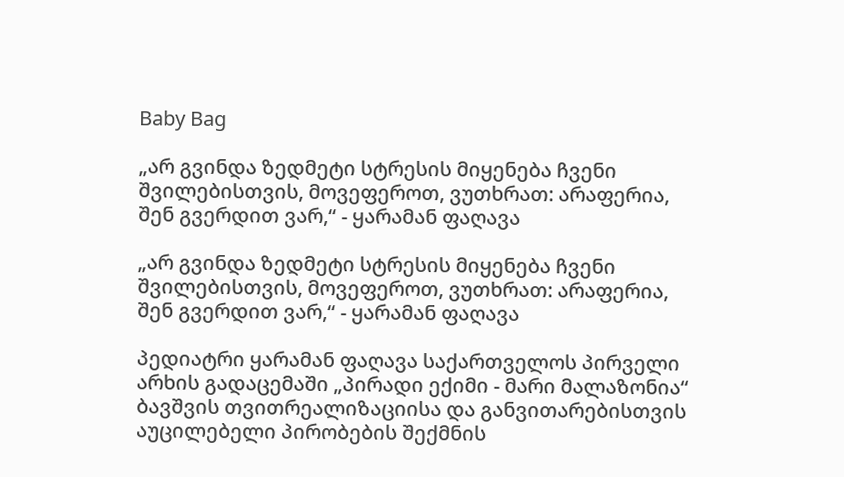Baby Bag

„არ გვინდა ზედმეტი სტრესის მიყენება ჩვენი შვილებისთვის, მოვეფეროთ, ვუთხრათ: არაფერია, შენ გვერდით ვარ,“ - ყარამან ფაღავა

„არ გვინდა ზედმეტი სტრესის მიყენება ჩვენი შვილებისთვის, მოვეფეროთ, ვუთხრათ: არაფერია, შენ გვერდით ვარ,“ - ყარამან ფაღავა

პედიატრი ყარამან ფაღავა საქართველოს პირველი არხის გადაცემაში „პირადი ექიმი - მარი მალაზონია“ ბავშვის თვითრეალიზაციისა და განვითარებისთვის აუცილებელი პირობების შექმნის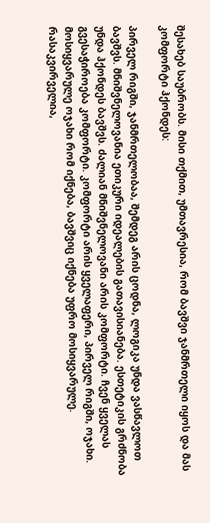შესახებ საუბრობს. მისი თქმით, უმთავრესია, რომ ბავშვი ჯანმრთელი იყოს და მას კომფორტი ჰქონდეს:

პირველ რიგში, ჯანმრთელობაა, შემდეგ არის ცოდნა, ლოგიკა უნდა ვასწავლოთ ბავშვს. მნიშვნელოვანია ეთიკური იდეალების გათავისიანება. ესთეტიკის გრძნობა უნდა ჰქონდეს ბავშვს. ძალიან მნიშვნელოვანი არის კომფორტი. ჩვენ ყველას გვესაჭიროება კომფორტი. კომფორტი არის ყველაფერი, პირველ რიგში, ოჯახი. მოსიყვარულე ოჯახი რომ იქნება, ბავშვიც იქნება უფრო მოსიყვარულე. რასაკვირველია,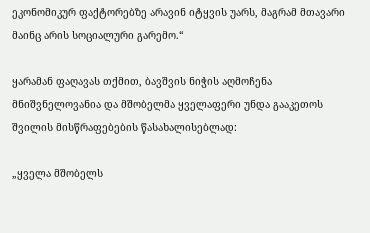ეკონომიკურ ფაქტორებზე არავინ იტყვის უარს, მაგრამ მთავარი მაინც არის სოციალური გარემო.“

ყარამან ფაღავას თქმით, ბავშვის ნიჭის აღმოჩენა მნიშვნელოვანია და მშობელმა ყველაფერი უნდა გააკეთოს შვილის მისწრაფებების წასახალისებლად:

„ყველა მშობელს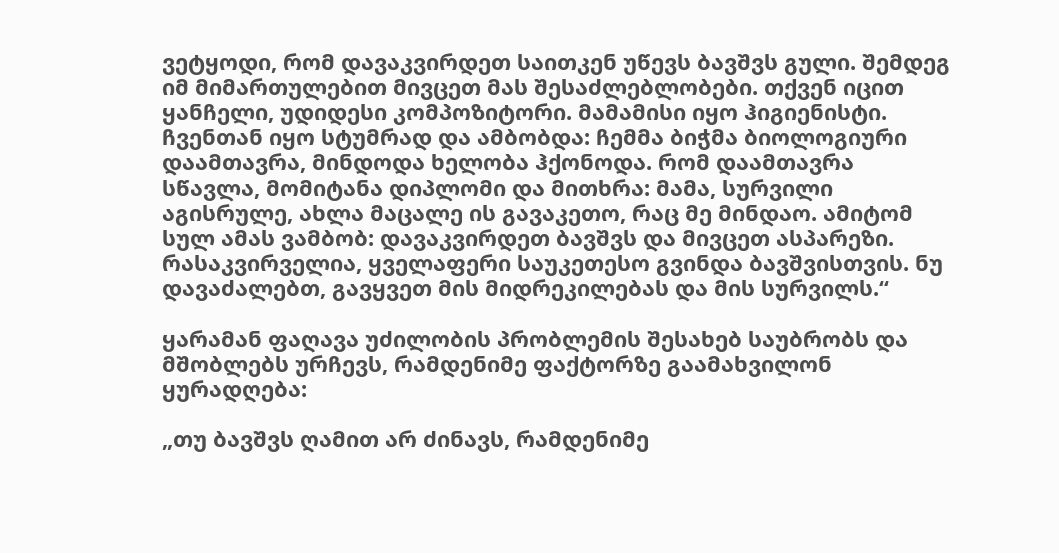ვეტყოდი, რომ დავაკვირდეთ საითკენ უწევს ბავშვს გული. შემდეგ იმ მიმართულებით მივცეთ მას შესაძლებლობები. თქვენ იცით ყანჩელი, უდიდესი კომპოზიტორი. მამამისი იყო ჰიგიენისტი. ჩვენთან იყო სტუმრად და ამბობდა: ჩემმა ბიჭმა ბიოლოგიური დაამთავრა, მინდოდა ხელობა ჰქონოდა. რომ დაამთავრა სწავლა, მომიტანა დიპლომი და მითხრა: მამა, სურვილი აგისრულე, ახლა მაცალე ის გავაკეთო, რაც მე მინდაო. ამიტომ სულ ამას ვამბობ: დავაკვირდეთ ბავშვს და მივცეთ ასპარეზი. რასაკვირველია, ყველაფერი საუკეთესო გვინდა ბავშვისთვის. ნუ დავაძალებთ, გავყვეთ მის მიდრეკილებას და მის სურვილს.“

ყარამან ფაღავა უძილობის პრობლემის შესახებ საუბრობს და მშობლებს ურჩევს, რამდენიმე ფაქტორზე გაამახვილონ ყურადღება:

„თუ ბავშვს ღამით არ ძინავს, რამდენიმე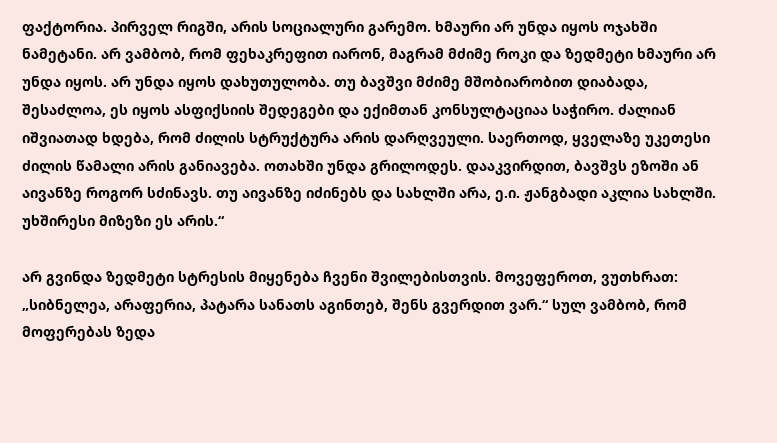ფაქტორია. პირველ რიგში, არის სოციალური გარემო. ხმაური არ უნდა იყოს ოჯახში ნამეტანი. არ ვამბობ, რომ ფეხაკრეფით იარონ, მაგრამ მძიმე როკი და ზედმეტი ხმაური არ უნდა იყოს. არ უნდა იყოს დახუთულობა. თუ ბავშვი მძიმე მშობიარობით დიაბადა, შესაძლოა, ეს იყოს ასფიქსიის შედეგები და ექიმთან კონსულტაციაა საჭირო. ძალიან იშვიათად ხდება, რომ ძილის სტრუქტურა არის დარღვეული. საერთოდ, ყველაზე უკეთესი ძილის წამალი არის განიავება. ოთახში უნდა გრილოდეს. დააკვირდით, ბავშვს ეზოში ან აივანზე როგორ სძინავს. თუ აივანზე იძინებს და სახლში არა, ე.ი. ჟანგბადი აკლია სახლში. უხშირესი მიზეზი ეს არის.“

არ გვინდა ზედმეტი სტრესის მიყენება ჩვენი შვილებისთვის. მოვეფეროთ, ვუთხრათ: „სიბნელეა, არაფერია, პატარა სანათს აგინთებ, შენს გვერდით ვარ.“ სულ ვამბობ, რომ მოფერებას ზედა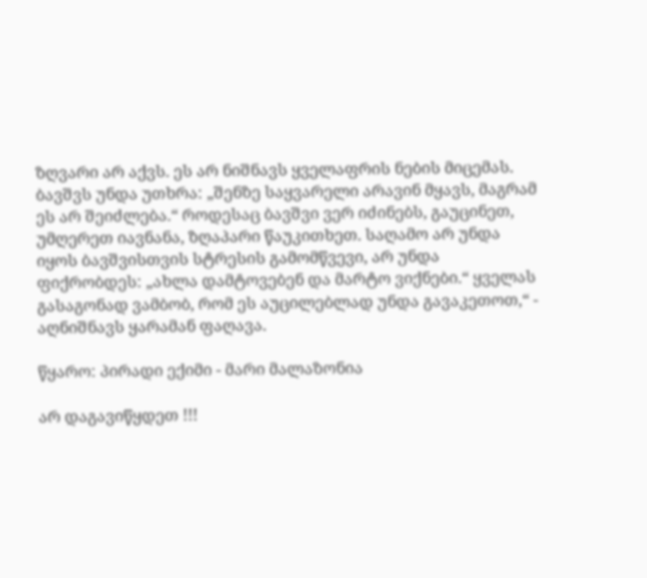ზღვარი არ აქვს. ეს არ ნიშნავს ყველაფრის ნების მიცემას. ბავშვს უნდა უთხრა: „შენზე საყვარელი არავინ მყავს, მაგრამ ეს არ შეიძლება.“ როდესაც ბავშვი ვერ იძინებს, გაუცინეთ, უმღერეთ იავნანა, ზღაპარი წაუკითხეთ. საღამო არ უნდა იყოს ბავშვისთვის სტრესის გამომწვევი, არ უნდა ფიქრობდეს: „ახლა დამტოვებენ და მარტო ვიქნები.“ ყველას გასაგონად ვამბობ, რომ ეს აუცილებლად უნდა გავაკეთოთ,“ - აღნიშნავს ყარამან ფაღავა.

წყარო: პირადი ექიმი - მარი მალაზონია

არ დაგავიწყდეთ !!!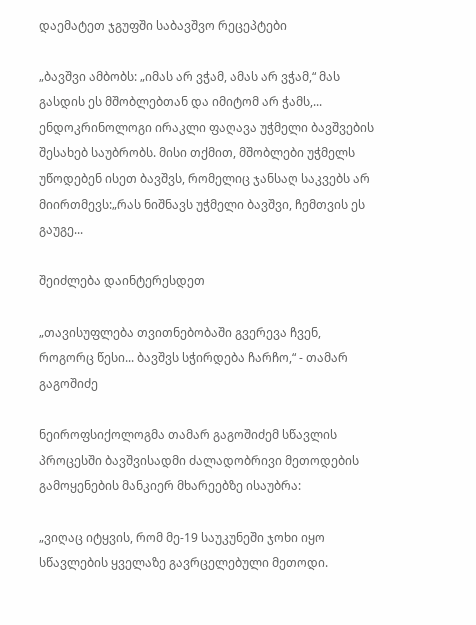დაემატეთ ჯგუფში საბავშვო რეცეპტები

„ბავშვი ამბობს: „იმას არ ვჭამ, ამას არ ვჭამ,“ მას გასდის ეს მშობლებთან და იმიტომ არ ჭამს,...
ენდოკრინოლოგი ირაკლი ფაღავა უჭმელი ბავშვების შესახებ საუბრობს. მისი თქმით, მშობლები უჭმელს უწოდებენ ისეთ ბავშვს, რომელიც ჯანსაღ საკვებს არ მიირთმევს:„რას ნიშნავს უჭმელი ბავშვი, ჩემთვის ეს გაუგე...

შეიძლება დაინტერესდეთ

„თავისუფლება თვითნებობაში გვერევა ჩვენ, როგორც წესი... ბავშვს სჭირდება ჩარჩო,“ - თამარ გაგოშიძე

ნეიროფსიქოლოგმა თამარ გაგოშიძემ სწავლის პროცესში ბავშვისადმი ძალადობრივი მეთოდების გამოყენების მანკიერ მხარეებზე ისაუბრა:

„ვიღაც იტყვის, რომ მე-19 საუკუნეში ჯოხი იყო სწავლების ყველაზე გავრცელებული მეთოდი.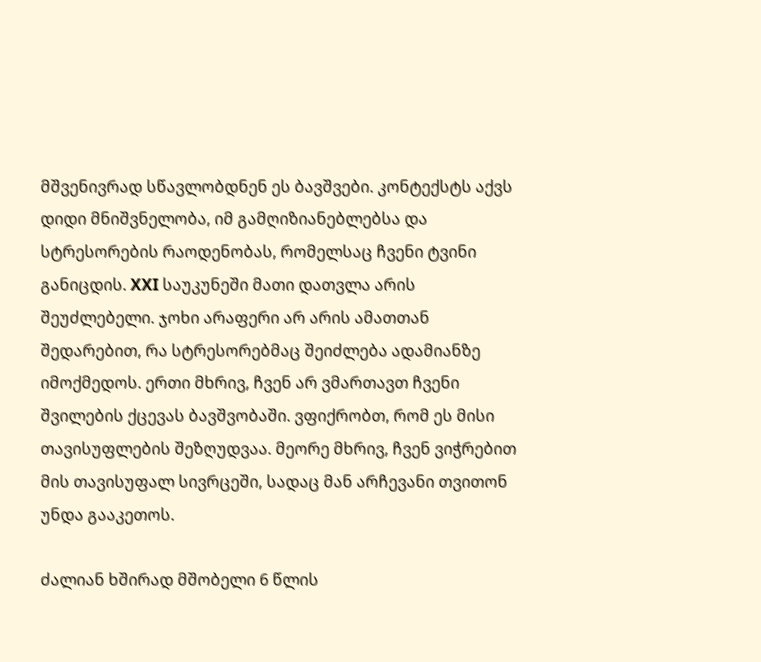მშვენივრად სწავლობდნენ ეს ბავშვები. კონტექსტს აქვს დიდი მნიშვნელობა, იმ გამღიზიანებლებსა და სტრესორების რაოდენობას, რომელსაც ჩვენი ტვინი განიცდის. XXI საუკუნეში მათი დათვლა არის შეუძლებელი. ჯოხი არაფერი არ არის ამათთან შედარებით, რა სტრესორებმაც შეიძლება ადამიანზე იმოქმედოს. ერთი მხრივ, ჩვენ არ ვმართავთ ჩვენი შვილების ქცევას ბავშვობაში. ვფიქრობთ, რომ ეს მისი თავისუფლების შეზღუდვაა. მეორე მხრივ, ჩვენ ვიჭრებით მის თავისუფალ სივრცეში, სადაც მან არჩევანი თვითონ უნდა გააკეთოს.

ძალიან ხშირად მშობელი 6 წლის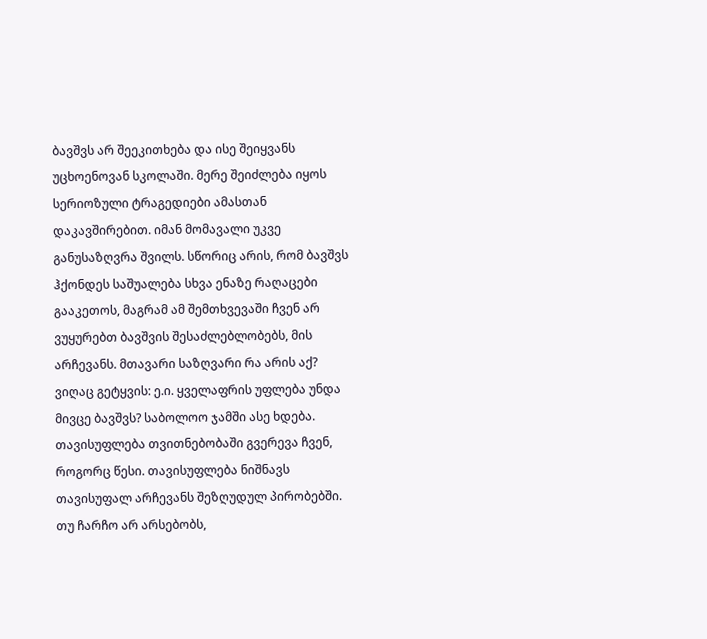ბავშვს არ შეეკითხება და ისე შეიყვანს უცხოენოვან სკოლაში. მერე შეიძლება იყოს სერიოზული ტრაგედიები ამასთან დაკავშირებით. იმან მომავალი უკვე განუსაზღვრა შვილს. სწორიც არის, რომ ბავშვს ჰქონდეს საშუალება სხვა ენაზე რაღაცები გააკეთოს, მაგრამ ამ შემთხვევაში ჩვენ არ ვუყურებთ ბავშვის შესაძლებლობებს, მის არჩევანს. მთავარი საზღვარი რა არის აქ? ვიღაც გეტყვის: ე.ი. ყველაფრის უფლება უნდა მივცე ბავშვს? საბოლოო ჯამში ასე ხდება. თავისუფლება თვითნებობაში გვერევა ჩვენ, როგორც წესი. თავისუფლება ნიშნავს თავისუფალ არჩევანს შეზღუდულ პირობებში. თუ ჩარჩო არ არსებობს,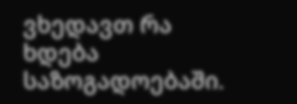ვხედავთ რა ხდება საზოგადოებაში.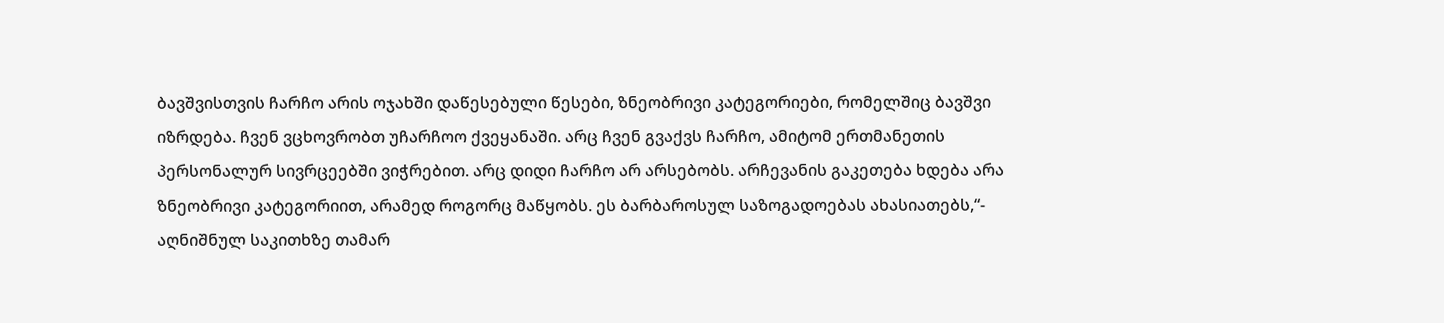ბავშვისთვის ჩარჩო არის ოჯახში დაწესებული წესები, ზნეობრივი კატეგორიები, რომელშიც ბავშვი იზრდება. ჩვენ ვცხოვრობთ უჩარჩოო ქვეყანაში. არც ჩვენ გვაქვს ჩარჩო, ამიტომ ერთმანეთის პერსონალურ სივრცეებში ვიჭრებით. არც დიდი ჩარჩო არ არსებობს. არჩევანის გაკეთება ხდება არა ზნეობრივი კატეგორიით, არამედ როგორც მაწყობს. ეს ბარბაროსულ საზოგადოებას ახასიათებს,“- აღნიშნულ საკითხზე თამარ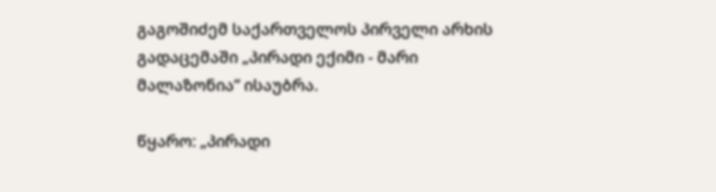გაგოშიძემ საქართველოს პირველი არხის გადაცემაში „პირადი ექიმი - მარი მალაზონია“ ისაუბრა.

წყარო: „პირადი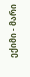ექიმი - მარი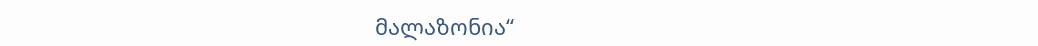მალაზონია“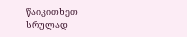წაიკითხეთ სრულად